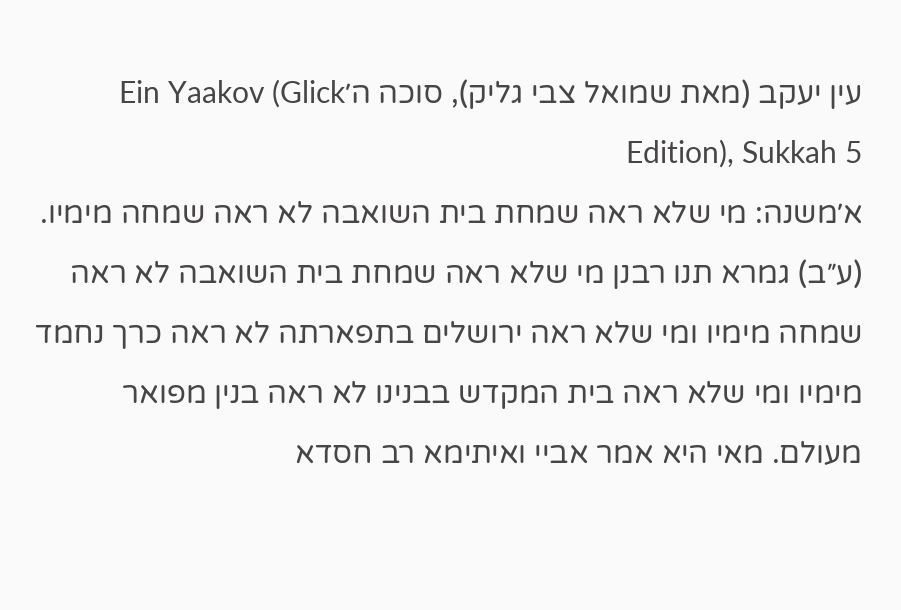עין יעקב (מאת שמואל צבי גליק), סוכה ה׳Ein Yaakov (Glick Edition), Sukkah 5
א׳משנה: מי שלא ראה שמחת בית השואבה לא ראה שמחה מימיו. (ע״ב) גמרא תנו רבנן מי שלא ראה שמחת בית השואבה לא ראה שמחה מימיו ומי שלא ראה ירושלים בתפארתה לא ראה כרך נחמד מימיו ומי שלא ראה בית המקדש בבנינו לא ראה בנין מפואר מעולם. מאי היא אמר אביי ואיתימא רב חסדא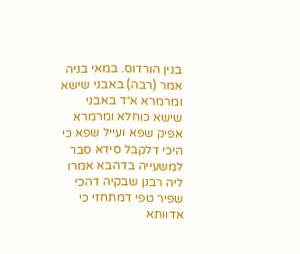בנין הורדוס. במאי בניה אמר (רבה) באבני שישא ומרמרא א״ד באבני שישא כוחלא ומרמרא אפיק שפא ועייל שפא כי היכי דלקבל סידא סבר למשעייה בדהבא אמרו ליה רבנן שבקיה דהכי שפיר טפי דמתחזי כי אדוותא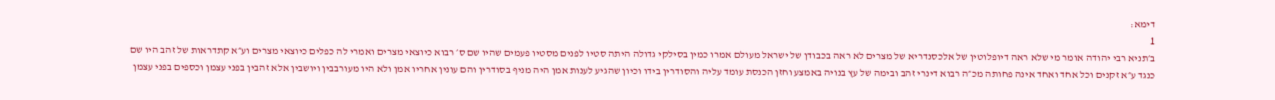דימא:
1
ב׳תניא רבי יהודה אומר מי שלא ראה דיופלוטין של אלכסנדריא של מצרים לא ראה בכבודן של ישראל מעולם אמרו כמין בסילקי גדולה היתה סטיו לפנים מסטיו פעמים שהיו שם ס׳ רבוא כיוצאי מצרים ואמרי לה כפלים כיוצאי מצרים וע״א קתדראות של זהב היו שם כנגד ע״א זקנים וכל אחד ואחד אינה פחותה מכ״ה רבוא דינרי זהב ובימה של עץ בנויה באמצע וחזן הכנסת עומד עליה והסודרין בידו וכיון שהגיע לענות אמן היה מניף בסודרין והם עונין אחריו אמן ולא היו מעורבבין ויושבין אלא זהבין בפני עצמן וכספים בפני עצמן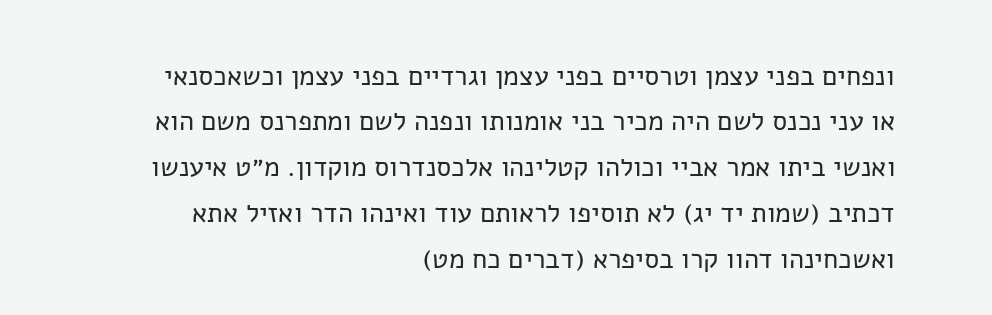ונפחים בפני עצמן וטרסיים בפני עצמן וגרדיים בפני עצמן וכשאכסנאי או עני נכנס לשם היה מכיר בני אומנותו ונפנה לשם ומתפרנס משם הוא ואנשי ביתו אמר אביי וכולהו קטלינהו אלכסנדרוס מוקדון. מ״ט איענשו דכתיב (שמות יד יג) לא תוסיפו לראותם עוד ואינהו הדר ואזיל אתא ואשכחינהו דהוו קרו בסיפרא (דברים כח מט)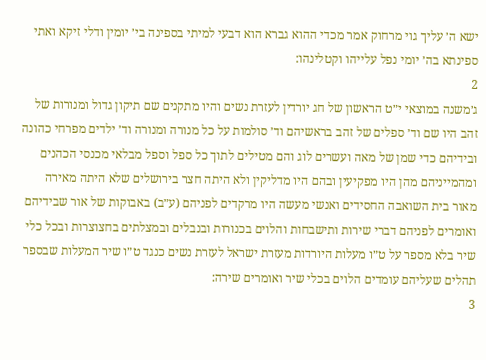ישא ה׳ עליך גוי מרחוק אמר מכדי ההוא גברא הוא דבעי למיתי בספינה בי׳ יומין ודלי זיקא ואתי ספינתא בה׳ יומי נפל עלייהו וקטלינהו:
2
ג׳משנה במוצאי י״ט הראשון של חג יורדין לעזרת נשים והיו מתקנים שם תיקון גדול ומנורות של זהב היו שם וד׳ ספלים של זהב בראשיהם וד׳ סולמות על כל מנורה ומנורה וד׳ ילדים מפרחי כהונה ובידיהם כדי שמן של מאה ועשרים לוג והם מטילים לתוך כל ספל וספל מבלאי מכנסי הכהנים ומהמייניהם מהן היו מפקיעין ובהם היו מדליקין ולא היתה חצר בירושלים שלא היתה מאירה מאור בית השואבה החסידים ואנשי מעשה היו מרקדים לפניהם (ע״ב) באבוקות של אור שבידיהם ואומרים לפניהם דברי שירות ותישבחות והלוים בכנורות ובנבלים ובמצלתים בחצוצרות ובכל כלי שיר בלא מספר על ט״ו מעלות היורדות מעזרת ישראל לעזרת נשים כנגד ט״ו שיר המעלות שבספר תהלים שעליהם עומדים הלוים בכלי שיר ואומרים שירה:
3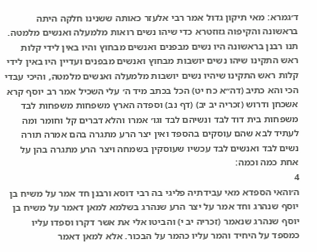ד׳גמרא: מאי תיקון גדול אמר רבי אלעזר כאותה ששנינו חלקה היתה בראשונה והקיפוה גזוזטרא כדי שיהו נשים רואות מלמעלה ואנשים מלמטה. תנו רבנן בראשונה היו נשים מבפנים ואנשים מבחוץ והיו באין לידי קלות ראש התקינו שיהו נשים יושבות מבחוץ ואנשים מבפנים ועדיין היו באין לידי קלות ראש התקינו שיהיו נשים יושבות מלמעלה ואנשים מלמטה, והיכי עבדי הכי והא כתיב (דה״א כח יט) הכל בכתב מיד ה׳ עלי השכיל אמר רב יוסף קרא אשכחן ודרוש (זכריה יב יב) (דף נב) וספדה הארץ משפחות משפחות לבד משפחות בית דוד לבד ונשיהם לבד וגו׳ אמרו והלא דברים קל וחומר ומה לעתיד לבא שהם עוסקים בהספד ואין יצר הרע מתגרה בהם אמרה תורה נשים לבד ואנשים לבד עכשיו שעוסקין בשמחה ויצר הרע מתגרה בהן על אחת כמה וכמה:
4
ה׳והאי הספדא מאי עבידתיה פליגי בה רבי דוסא ורבנן חד אמר על משיח בן יוסף שנהרג וחד אמר על יצר הרע שנהרג בשלמא למאן דאמר על משיח בן יוסף שנהרג שנאמר (זכריה יב י) והביטו אלי את אשר דקרו וספדו עליו כמספד על היחיד והמר עליו כהמר על הבכור. אלא למאן דאמר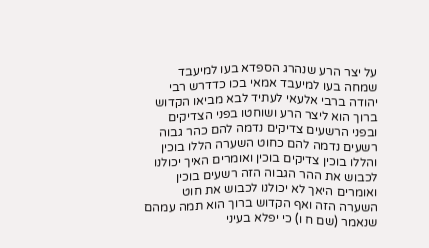על יצר הרע שנהרג הספדא בעו למיעבד שמחה בעו למיעבד אמאי בכו כדדרש רבי יהודה ברבי אלעאי לעתיד לבא מביאו הקדוש ברוך הוא ליצר הרע ושוחטו בפני הצדיקים ובפני הרשעים צדיקים נדמה להם כהר גבוה רשעים נדמה להם כחוט השערה הללו בוכין והללו בוכין צדיקים בוכין ואומרים האיך יכולנו לכבוש את ההר הגבוה הזה רשעים בוכין ואומרים היאך לא יכולנו לכבוש את חוט השערה הזה ואף הקדוש ברוך הוא תמה עמהם שנאמר (שם ח ו) כי יפלא בעיני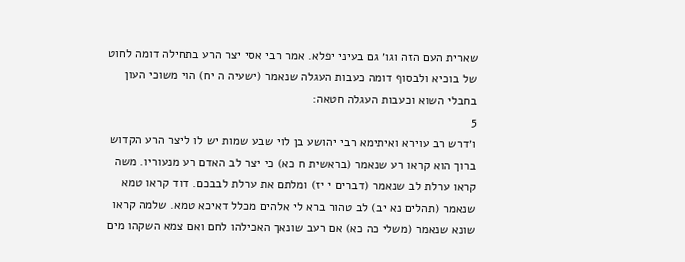שארית העם הזה וגו׳ גם בעיני יפלא. אמר רבי אסי יצר הרע בתחילה דומה לחוט של בוכיא ולבסוף דומה כעבות העגלה שנאמר (ישעיה ה יח) הוי משוכי העון בחבלי השוא וכעבות העגלה חטאה:
5
ו׳דרש רב עוירא ואיתימא רבי יהושע בן לוי שבע שמות יש לו ליצר הרע הקדוש ברוך הוא קראו רע שנאמר (בראשית ח כא) כי יצר לב האדם רע מנעוריו. משה קראו ערלת לב שנאמר (דברים י יז) ומלתם את ערלת לבבכם. דוד קראו טמא שנאמר (תהלים נא יב) לב טהור ברא לי אלהים מכלל דאיכא טמא. שלמה קראו שונא שנאמר (משלי כה כא) אם רעב שונאך האכילהו לחם ואם צמא השקהו מים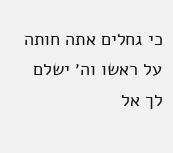כי גחלים אתה חותה על ראשו וה׳ ישלם לך אל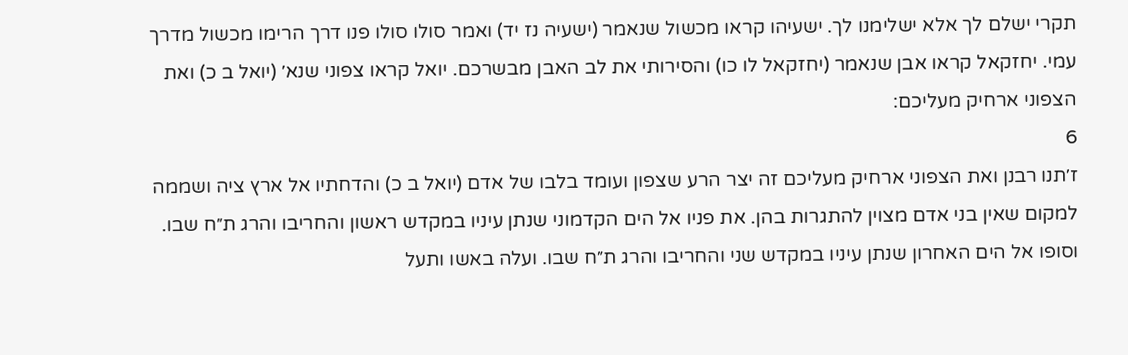תקרי ישלם לך אלא ישלימנו לך. ישעיהו קראו מכשול שנאמר (ישעיה נז יד) ואמר סולו סולו פנו דרך הרימו מכשול מדרך עמי. יחזקאל קראו אבן שנאמר (יחזקאל לו כו) והסירותי את לב האבן מבשרכם. יואל קראו צפוני שנא׳ (יואל ב כ) ואת הצפוני ארחיק מעליכם:
6
ז׳תנו רבנן ואת הצפוני ארחיק מעליכם זה יצר הרע שצפון ועומד בלבו של אדם (יואל ב כ) והדחתיו אל ארץ ציה ושממה למקום שאין בני אדם מצוין להתגרות בהן. את פניו אל הים הקדמוני שנתן עיניו במקדש ראשון והחריבו והרג ת״ח שבו. וסופו אל הים האחרון שנתן עיניו במקדש שני והחריבו והרג ת״ח שבו. ועלה באשו ותעל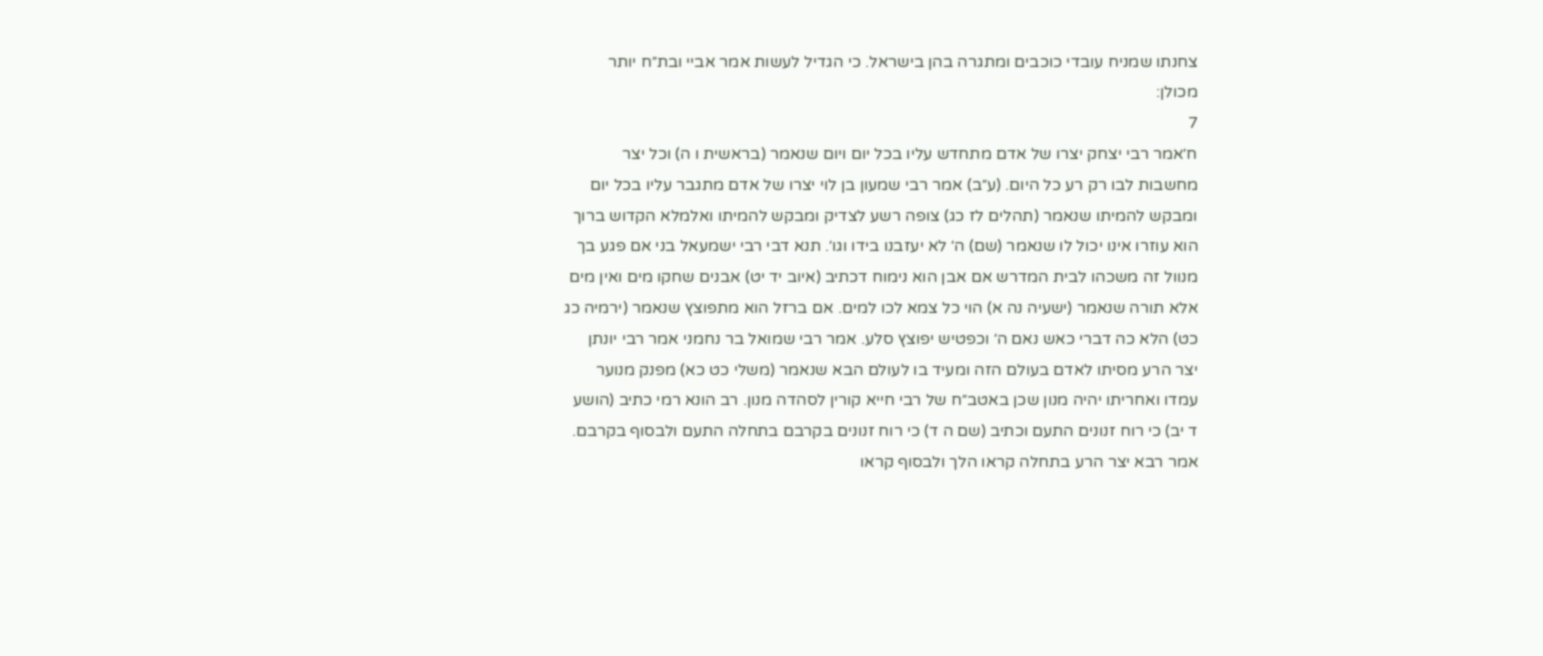צחנתו שמניח עובדי כוכבים ומתגרה בהן בישראל. כי הגדיל לעשות אמר אביי ובת״ח יותר מכולן:
7
ח׳אמר רבי יצחק יצרו של אדם מתחדש עליו בכל יום ויום שנאמר (בראשית ו ה) וכל יצר מחשבות לבו רק רע כל היום. (ע״ב) אמר רבי שמעון בן לוי יצרו של אדם מתגבר עליו בכל יום ומבקש להמיתו שנאמר (תהלים לז כג) צופה רשע לצדיק ומבקש להמיתו ואלמלא הקדוש ברוך הוא עוזרו אינו יכול לו שנאמר (שם) ה׳ לא יעזבנו בידו וגו׳. תנא דבי רבי ישמעאל בני אם פגע בך מנוול זה משכהו לבית המדרש אם אבן הוא נימוח דכתיב (איוב יד יט) אבנים שחקו מים ואין מים אלא תורה שנאמר (ישעיה נה א) הוי כל צמא לכו למים. אם ברזל הוא מתפוצץ שנאמר (ירמיה כג כט) הלא כה דברי כאש נאם ה׳ וכפטיש יפוצץ סלע. אמר רבי שמואל בר נחמני אמר רבי יונתן יצר הרע מסיתו לאדם בעולם הזה ומעיד בו לעולם הבא שנאמר (משלי כט כא) מפנק מנוער עמדו ואחריתו יהיה מנון שכן באטב״ח של רבי חייא קורין לסהדה מנון. רב הונא רמי כתיב (הושע ד יב) כי רוח זנונים התעם וכתיב (שם ה ד) כי רוח זנונים בקרבם בתחלה התעם ולבסוף בקרבם. אמר רבא יצר הרע בתחלה קראו הלך ולבסוף קראו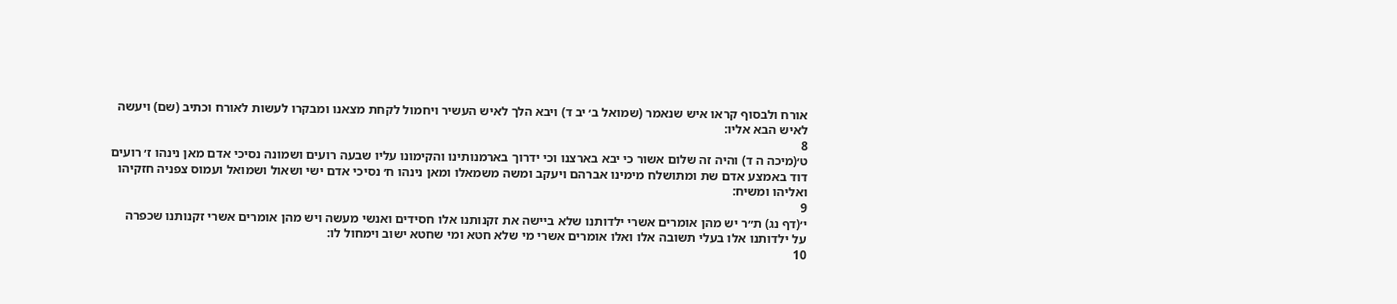אורח ולבסוף קראו איש שנאמר (שמואל ב׳ יב ד) ויבא הלך לאיש העשיר ויחמול לקחת מצאנו ומבקרו לעשות לאורח וכתיב (שם) ויעשה לאיש הבא אליו:
8
ט׳(מיכה ה ד) והיה זה שלום אשור כי יבא בארצנו וכי ידרוך בארמנותינו והקימונו עליו שבעה רועים ושמונה נסיכי אדם מאן נינהו ז׳ רועים דוד באמצע אדם שת ומתושלח מימינו אברהם ויעקב ומשה משמאלו ומאן נינהו ח׳ נסיכי אדם ישי ושאול ושמואל ועמוס צפניה חזקיהו ואליהו ומשיח:
9
י׳(דף נג) ת״ר יש מהן אומרים אשרי ילדותנו שלא ביישה את זקנותנו אלו חסידים ואנשי מעשה ויש מהן אומרים אשרי זקנותנו שכפרה על ילדותנו אלו בעלי תשובה אלו ואלו אומרים אשרי מי שלא חטא ומי שחטא ישוב וימחול לו:
10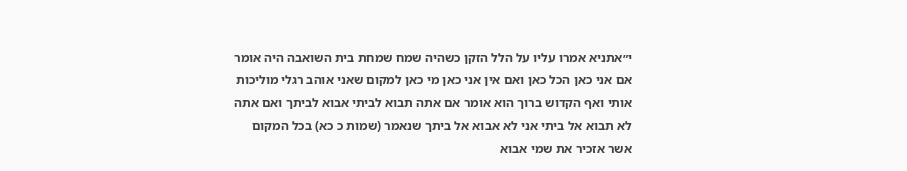י״אתניא אמרו עליו על הלל הזקן כשהיה שמח שמחת בית השואבה היה אומר אם אני כאן הכל כאן ואם אין אני כאן מי כאן למקום שאני אוהב רגלי מוליכות אותי ואף הקדוש ברוך הוא אומר אם אתה תבוא לביתי אבוא לביתך ואם אתה לא תבוא אל ביתי אני לא אבוא אל ביתך שנאמר (שמות כ כא) בכל המקום אשר אזכיר את שמי אבוא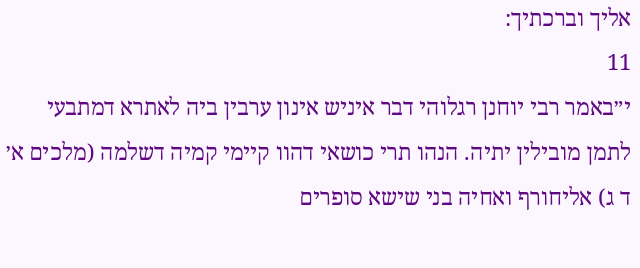אליך וברכתיך:
11
י״באמר רבי יוחנן רגלוהי דבר איניש אינון ערבין ביה לאתרא דמתבעי לתמן מובילין יתיה. הנהו תרי כושאי דהוו קיימי קמיה דשלמה (מלכים א׳ ד ג) אליחורף ואחיה בני שישא סופרים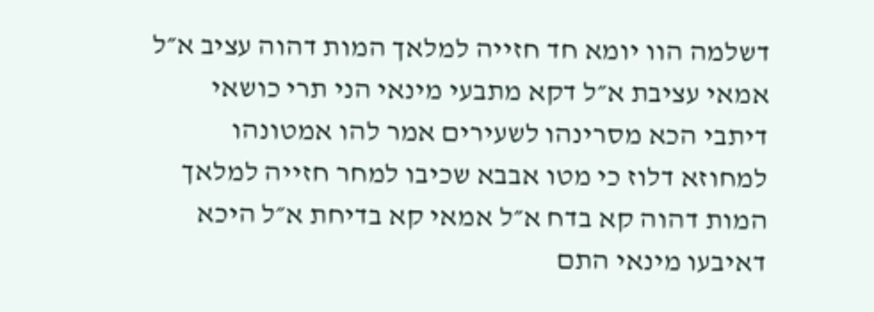דשלמה הוו יומא חד חזייה למלאך המות דהוה עציב א״ל אמאי עציבת א״ל דקא מתבעי מינאי הני תרי כושאי דיתבי הכא מסרינהו לשעירים אמר להו אמטונהו למחוזא דלוז כי מטו אבבא שכיבו למחר חזייה למלאך המות דהוה קא בדח א״ל אמאי קא בדיחת א״ל היכא דאיבעו מינאי התם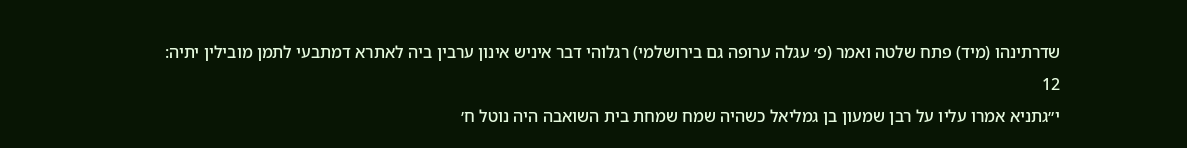שדרתינהו (מיד) פתח שלטה ואמר (פ׳ עגלה ערופה גם בירושלמי) רגלוהי דבר איניש אינון ערבין ביה לאתרא דמתבעי לתמן מובילין יתיה:
12
י״גתניא אמרו עליו על רבן שמעון בן גמליאל כשהיה שמח שמחת בית השואבה היה נוטל ח׳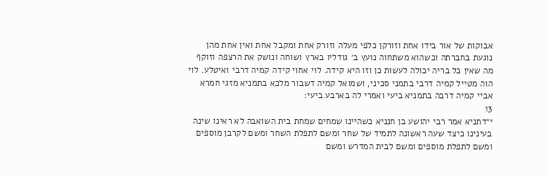אבוקות של אור בידו אחת וזורקן כלפי מעלה וזורק אחת ומקבל אחת ואין אחת מהן נוגעת בחברתה וכשהוא משתחוה נועץ ב׳ גודליו בארץ ושוחה ונושק את הרצפה וזוקף מה שאין כל בריה יכולה לעשות כן וזו היא קידה. לוי אחוי קידה קמיה דרבי ואיטלע. לוי הוה מטייל קמיה דרבי בתמני סכיני, ושמואל קמיה דשבור מלכא בתמניא מזגי חמרא אביי קמיה דרבה בתמניא ביעי ואמרי לה בארבע ביעי:
13
י״דתניא אמר רבי יהושע בן חנניא כשהיינו שמחים שמחת בית השואבה לא ראינו שינה בעינינו כיצד שעה ראשונה לתמיד של שחר ומשם לתפלת השחר ומשם לקרבן מוספים ומשם לתפלת מוספים ומשם לבית המדרש ומשם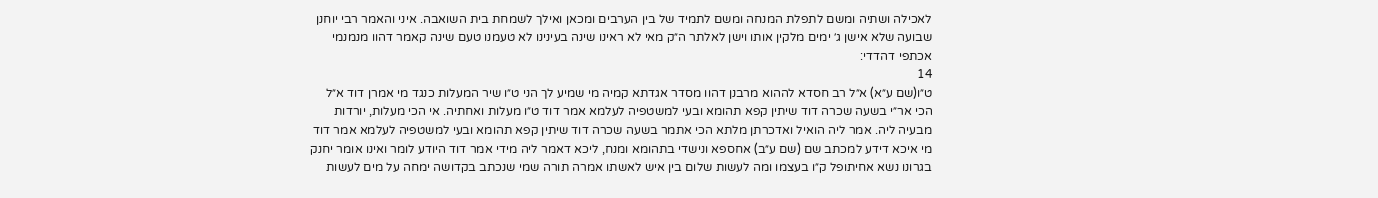לאכילה ושתיה ומשם לתפלת המנחה ומשם לתמיד של בין הערבים ומכאן ואילך לשמחת בית השואבה. איני והאמר רבי יוחנן שבועה שלא אישן ג׳ ימים מלקין אותו וישן לאלתר ה״ק מאי לא ראינו שינה בעינינו לא טעמנו טעם שינה קאמר דהוו מנמנמי אכתפי דהדדי:
14
ט״ו(שם ע״א) א״ל רב חסדא לההוא מרבנן דהוו מסדר אגדתא קמיה מי שמיע לך הני ט״ו שיר המעלות כנגד מי אמרן דוד א״ל הכי אר״י בשעה שכרה דוד שיתין קפא תהומא ובעי למשטפיה לעלמא אמר דוד ט״ו מעלות ואחתיה. אי הכי מעלות, יורדות מבעיה ליה. אמר ליה הואיל ואדכרתן מלתא הכי אתמר בשעה שכרה דוד שיתין קפא תהומא ובעי למשטפיה לעלמא אמר דוד מי איכא דידע למכתב שם (שם ע״ב) אחספא ונישדי בתהומא ומנח, ליכא דאמר ליה מידי אמר דוד היודע לומר ואינו אומר יחנק בגרונו נשא אחיתופל ק״ו בעצמו ומה לעשות שלום בין איש לאשתו אמרה תורה שמי שנכתב בקדושה ימחה על מים לעשות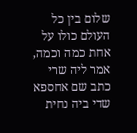שלום בין כל העולם כולו על אחת כמה וכמה, אמר ליה שרי כתב שם אחספא שדי ביה נחית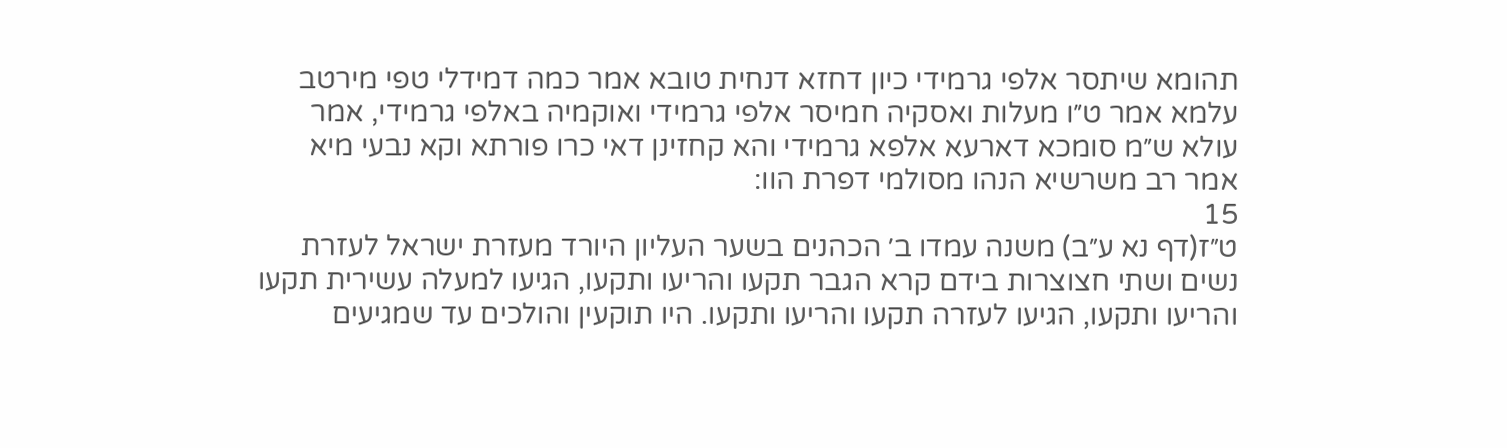תהומא שיתסר אלפי גרמידי כיון דחזא דנחית טובא אמר כמה דמידלי טפי מירטב עלמא אמר ט״ו מעלות ואסקיה חמיסר אלפי גרמידי ואוקמיה באלפי גרמידי, אמר עולא ש״מ סומכא דארעא אלפא גרמידי והא קחזינן דאי כרו פורתא וקא נבעי מיא אמר רב משרשיא הנהו מסולמי דפרת הוו:
15
ט״ז(דף נא ע״ב) משנה עמדו ב׳ הכהנים בשער העליון היורד מעזרת ישראל לעזרת נשים ושתי חצוצרות בידם קרא הגבר תקעו והריעו ותקעו, הגיעו למעלה עשירית תקעו והריעו ותקעו, הגיעו לעזרה תקעו והריעו ותקעו. היו תוקעין והולכים עד שמגיעים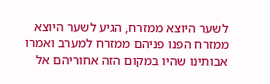לשער היוצא ממזרח, הגיע לשער היוצא ממזרח הפנו פניהם ממזרח למערב ואמרו אבותינו שהיו במקום הזה אחוריהם אל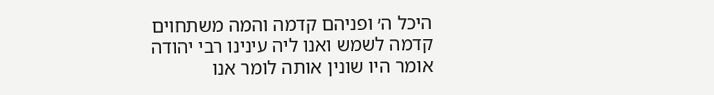היכל ה׳ ופניהם קדמה והמה משתחוים קדמה לשמש ואנו ליה עינינו רבי יהודה אומר היו שונין אותה לומר אנו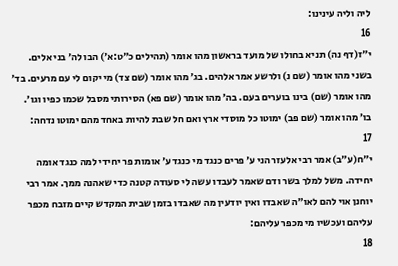ליה וליה עינינו:
16
י״ז(דף נה) תניא בחולו של מועד בראשון מהו אומר (תהילים כ״ט:א׳) הבו לה׳ בני אלים. בשני מהו אומר (שם נ) ולרשע אמר אלהים. בג׳ מהו אומר (שם צד) מי יקום לי עם מרעים. בד׳ מהו אומר (שם) בינו בוערים בעם. בה׳ מהו אומר (שם פא) הסירותי מסבל שכמו כפיו וגו׳. בו׳ מהו אומר (שם פב) ימוטו כל מוסדי ארץ ואם חל שבת להיות באחד מהם ימוטו נדחה:
17
י״ח(ע״ב) אמר רבי אלעזר הני ע׳ פרים כנגד מי כנגד ע׳ אומות פר יחידי למה כנגד אומה יחידה. משל למלך בשר ודם שאמר לעבדו עשה לי סעודה קטנה כדי שאהנה ממך. אמר רבי יוחנן אוי להם לאו״ה שאבדו ואין יודעין מה שאבדו בזמן שבית המקדש קיים מזבח מכפר עליהם ועכשיו מי מכפר עליהם:
18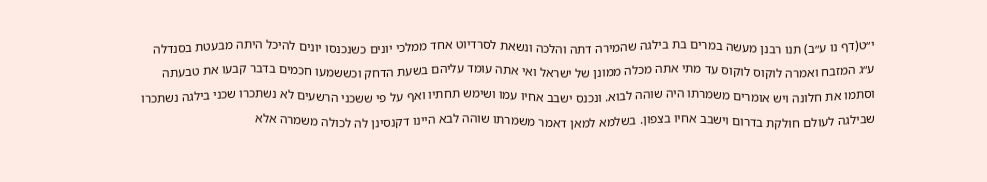י״ט(דף נו ע״ב) תנו רבנן מעשה במרים בת בילגה שהמירה דתה והלכה ונשאת לסרדיוט אחד ממלכי יונים כשנכנסו יונים להיכל היתה מבעטת בסנדלה ע״ג המזבח ואמרה לוקוס לוקוס עד מתי אתה מכלה ממונן של ישראל ואי אתה עומד עליהם בשעת הדחק וכששמעו חכמים בדבר קבעו את טבעתה וסתמו את חלונה ויש אומרים משמרתו היה שוהה לבוא. ונכנס ישבב אחיו עמו ושימש תחתיו ואף על פי ששכני הרשעים לא נשתכרו שכני בילגה נשתכרו שבילגה לעולם חולקת בדרום וישבב אחיו בצפון. בשלמא למאן דאמר משמרתו שוהה לבא היינו דקנסינן לה לכולה משמרה אלא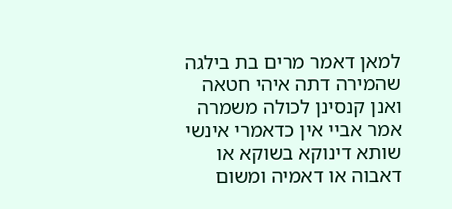למאן דאמר מרים בת בילגה שהמירה דתה איהי חטאה ואנן קנסינן לכולה משמרה אמר אביי אין כדאמרי אינשי שותא דינוקא בשוקא או דאבוה או דאמיה ומשום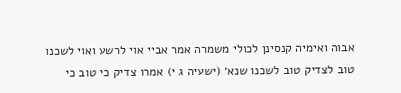אבוה ואימיה קנסינן לכולי משמרה אמר אביי אוי לרשע ואוי לשכנו טוב לצדיק טוב לשכנו שנא׳ (ישעיה ג י) אמרו צדיק כי טוב כי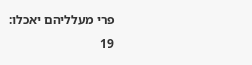פרי מעלליהם יאכלו:
19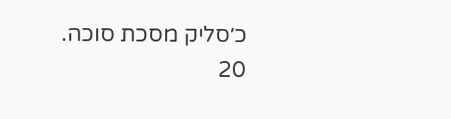כ׳סליק מסכת סוכה.
20